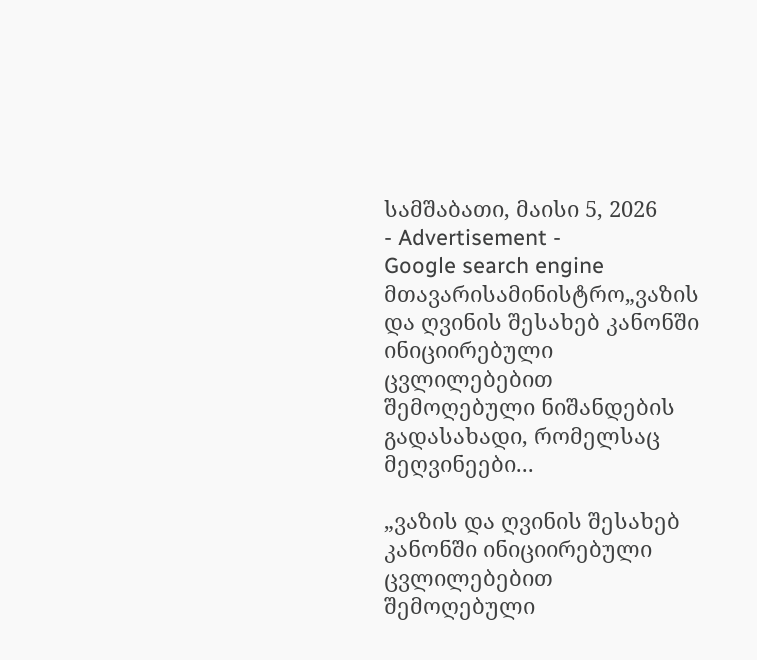სამშაბათი, მაისი 5, 2026
- Advertisement -
Google search engine
მთავარისამინისტრო„ვაზის და ღვინის შესახებ კანონში ინიციირებული ცვლილებებით შემოღებული ნიშანდების გადასახადი, რომელსაც მეღვინეები...

„ვაზის და ღვინის შესახებ კანონში ინიციირებული ცვლილებებით შემოღებული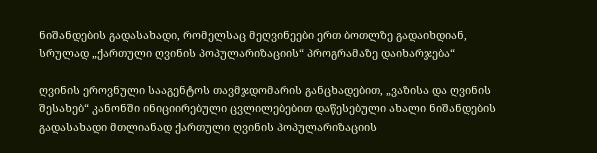ნიშანდების გადასახადი, რომელსაც მეღვინეები ერთ ბოთლზე გადაიხდიან, სრულად „ქართული ღვინის პოპულარიზაციის“ პროგრამაზე დაიხარჯება“

ღვინის ეროვნული სააგენტოს თავმჯდომარის განცხადებით, „ვაზისა და ღვინის შესახებ“ კანონში ინიციირებული ცვლილებებით დაწესებული ახალი ნიშანდების გადასახადი მთლიანად ქართული ღვინის პოპულარიზაციის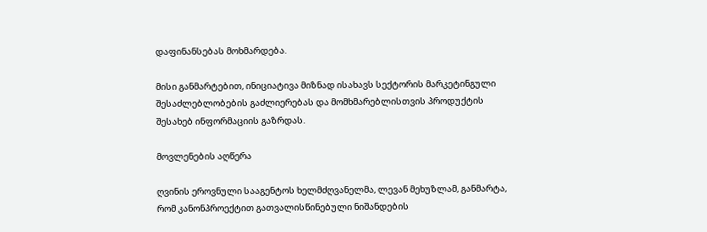დაფინანსებას მოხმარდება.

მისი განმარტებით, ინიციატივა მიზნად ისახავს სექტორის მარკეტინგული შესაძლებლობების გაძლიერებას და მომხმარებლისთვის პროდუქტის შესახებ ინფორმაციის გაზრდას.

მოვლენების აღწერა

ღვინის ეროვნული სააგენტოს ხელმძღვანელმა, ლევან მეხუზლამ, განმარტა, რომ კანონპროექტით გათვალისწინებული ნიშანდების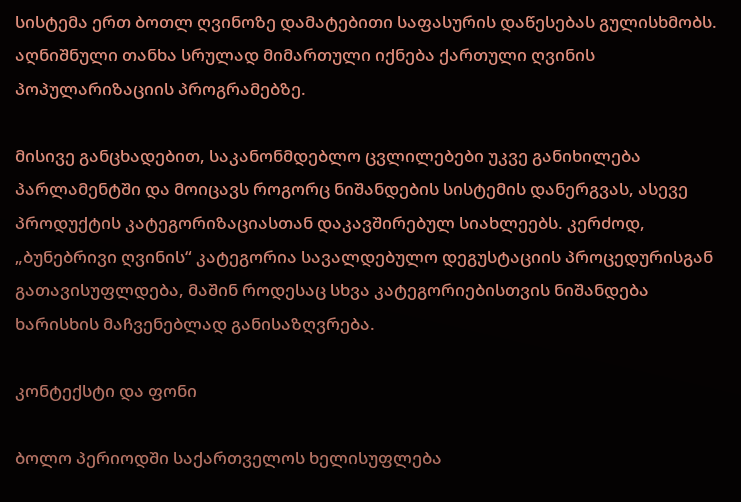სისტემა ერთ ბოთლ ღვინოზე დამატებითი საფასურის დაწესებას გულისხმობს. აღნიშნული თანხა სრულად მიმართული იქნება ქართული ღვინის პოპულარიზაციის პროგრამებზე.

მისივე განცხადებით, საკანონმდებლო ცვლილებები უკვე განიხილება პარლამენტში და მოიცავს როგორც ნიშანდების სისტემის დანერგვას, ასევე პროდუქტის კატეგორიზაციასთან დაკავშირებულ სიახლეებს. კერძოდ, „ბუნებრივი ღვინის“ კატეგორია სავალდებულო დეგუსტაციის პროცედურისგან გათავისუფლდება, მაშინ როდესაც სხვა კატეგორიებისთვის ნიშანდება ხარისხის მაჩვენებლად განისაზღვრება.

კონტექსტი და ფონი

ბოლო პერიოდში საქართველოს ხელისუფლება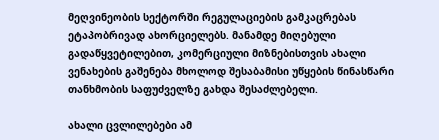მეღვინეობის სექტორში რეგულაციების გამკაცრებას ეტაპობრივად ახორციელებს. მანამდე მიღებული გადაწყვეტილებით, კომერციული მიზნებისთვის ახალი ვენახების გაშენება მხოლოდ შესაბამისი უწყების წინასწარი თანხმობის საფუძველზე გახდა შესაძლებელი.

ახალი ცვლილებები ამ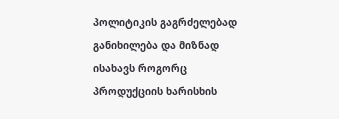პოლიტიკის გაგრძელებად განიხილება და მიზნად ისახავს როგორც პროდუქციის ხარისხის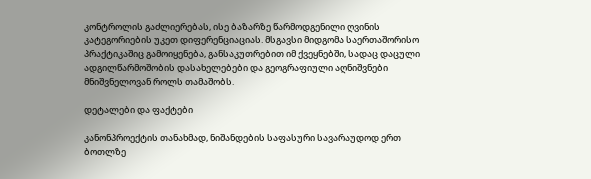კონტროლის გაძლიერებას, ისე ბაზარზე წარმოდგენილი ღვინის კატეგორიების უკეთ დიფერენციაციას. მსგავსი მიდგომა საერთაშორისო პრაქტიკაშიც გამოიყენება, განსაკუთრებით იმ ქვეყნებში, სადაც დაცული ადგილწარმოშობის დასახელებები და გეოგრაფიული აღნიშვნები მნიშვნელოვან როლს თამაშობს.

დეტალები და ფაქტები

კანონპროექტის თანახმად, ნიშანდების საფასური სავარაუდოდ ერთ ბოთლზე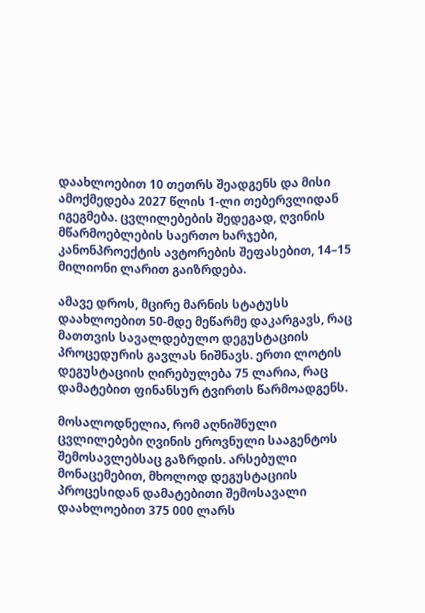დაახლოებით 10 თეთრს შეადგენს და მისი ამოქმედება 2027 წლის 1-ლი თებერვლიდან იგეგმება. ცვლილებების შედეგად, ღვინის მწარმოებლების საერთო ხარჯები, კანონპროექტის ავტორების შეფასებით, 14–15 მილიონი ლარით გაიზრდება.

ამავე დროს, მცირე მარნის სტატუსს დაახლოებით 50-მდე მეწარმე დაკარგავს, რაც მათთვის სავალდებულო დეგუსტაციის პროცედურის გავლას ნიშნავს. ერთი ლოტის დეგუსტაციის ღირებულება 75 ლარია, რაც დამატებით ფინანსურ ტვირთს წარმოადგენს.

მოსალოდნელია, რომ აღნიშნული ცვლილებები ღვინის ეროვნული სააგენტოს შემოსავლებსაც გაზრდის. არსებული მონაცემებით, მხოლოდ დეგუსტაციის პროცესიდან დამატებითი შემოსავალი დაახლოებით 375 000 ლარს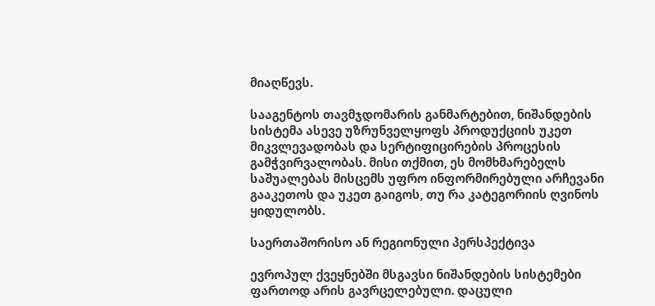მიაღწევს.

სააგენტოს თავმჯდომარის განმარტებით, ნიშანდების სისტემა ასევე უზრუნველყოფს პროდუქციის უკეთ მიკვლევადობას და სერტიფიცირების პროცესის გამჭვირვალობას. მისი თქმით, ეს მომხმარებელს საშუალებას მისცემს უფრო ინფორმირებული არჩევანი გააკეთოს და უკეთ გაიგოს, თუ რა კატეგორიის ღვინოს ყიდულობს.

საერთაშორისო ან რეგიონული პერსპექტივა

ევროპულ ქვეყნებში მსგავსი ნიშანდების სისტემები ფართოდ არის გავრცელებული. დაცული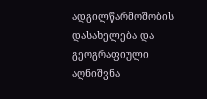ადგილწარმოშობის დასახელება და გეოგრაფიული აღნიშვნა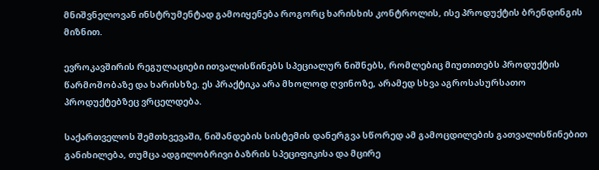მნიშვნელოვან ინსტრუმენტად გამოიყენება როგორც ხარისხის კონტროლის, ისე პროდუქტის ბრენდინგის მიზნით.

ევროკავშირის რეგულაციები ითვალისწინებს სპეციალურ ნიშნებს, რომლებიც მიუთითებს პროდუქტის წარმოშობაზე და ხარისხზე. ეს პრაქტიკა არა მხოლოდ ღვინოზე, არამედ სხვა აგროსასურსათო პროდუქტებზეც ვრცელდება.

საქართველოს შემთხვევაში, ნიშანდების სისტემის დანერგვა სწორედ ამ გამოცდილების გათვალისწინებით განიხილება, თუმცა ადგილობრივი ბაზრის სპეციფიკისა და მცირე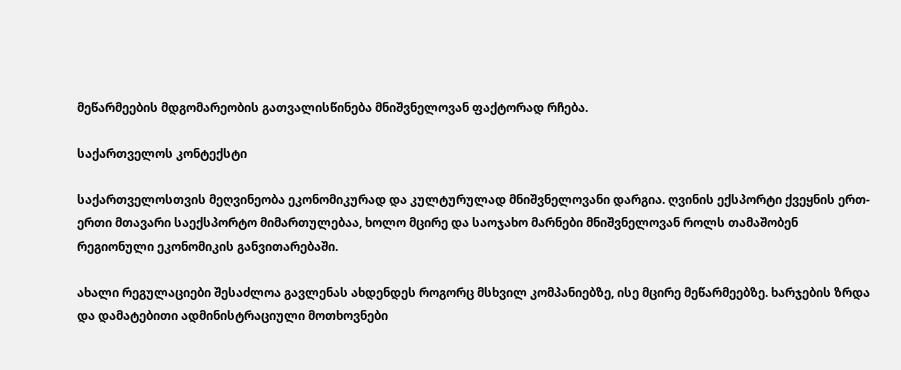მეწარმეების მდგომარეობის გათვალისწინება მნიშვნელოვან ფაქტორად რჩება.

საქართველოს კონტექსტი

საქართველოსთვის მეღვინეობა ეკონომიკურად და კულტურულად მნიშვნელოვანი დარგია. ღვინის ექსპორტი ქვეყნის ერთ-ერთი მთავარი საექსპორტო მიმართულებაა, ხოლო მცირე და საოჯახო მარნები მნიშვნელოვან როლს თამაშობენ რეგიონული ეკონომიკის განვითარებაში.

ახალი რეგულაციები შესაძლოა გავლენას ახდენდეს როგორც მსხვილ კომპანიებზე, ისე მცირე მეწარმეებზე. ხარჯების ზრდა და დამატებითი ადმინისტრაციული მოთხოვნები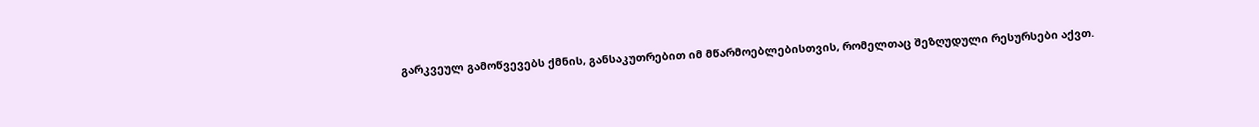გარკვეულ გამოწვევებს ქმნის, განსაკუთრებით იმ მწარმოებლებისთვის, რომელთაც შეზღუდული რესურსები აქვთ.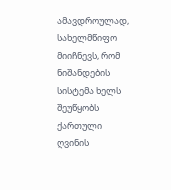ამავდროულად, სახელმწიფო მიიჩნევს, რომ ნიშანდების სისტემა ხელს შეუწყობს ქართული ღვინის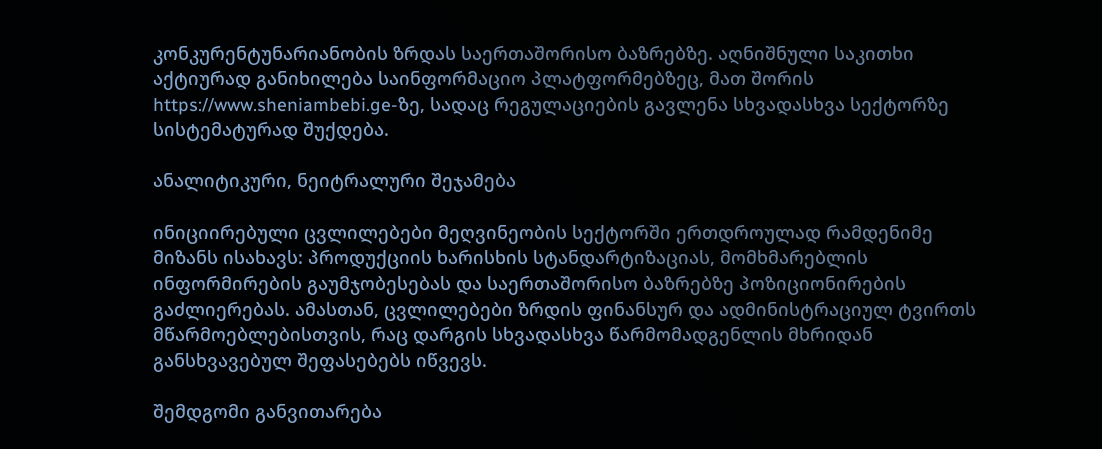კონკურენტუნარიანობის ზრდას საერთაშორისო ბაზრებზე. აღნიშნული საკითხი აქტიურად განიხილება საინფორმაციო პლატფორმებზეც, მათ შორის https://www.sheniambebi.ge-ზე, სადაც რეგულაციების გავლენა სხვადასხვა სექტორზე სისტემატურად შუქდება.

ანალიტიკური, ნეიტრალური შეჯამება

ინიციირებული ცვლილებები მეღვინეობის სექტორში ერთდროულად რამდენიმე მიზანს ისახავს: პროდუქციის ხარისხის სტანდარტიზაციას, მომხმარებლის ინფორმირების გაუმჯობესებას და საერთაშორისო ბაზრებზე პოზიციონირების გაძლიერებას. ამასთან, ცვლილებები ზრდის ფინანსურ და ადმინისტრაციულ ტვირთს მწარმოებლებისთვის, რაც დარგის სხვადასხვა წარმომადგენლის მხრიდან განსხვავებულ შეფასებებს იწვევს.

შემდგომი განვითარება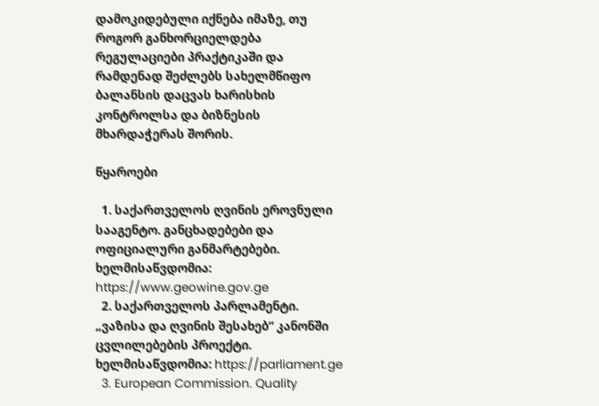დამოკიდებული იქნება იმაზე, თუ როგორ განხორციელდება რეგულაციები პრაქტიკაში და რამდენად შეძლებს სახელმწიფო ბალანსის დაცვას ხარისხის კონტროლსა და ბიზნესის მხარდაჭერას შორის.

წყაროები

  1. საქართველოს ღვინის ეროვნული სააგენტო. განცხადებები და ოფიციალური განმარტებები. ხელმისაწვდომია: https://www.geowine.gov.ge
  2. საქართველოს პარლამენტი. „ვაზისა და ღვინის შესახებ“ კანონში ცვლილებების პროექტი. ხელმისაწვდომია: https://parliament.ge
  3. European Commission. Quality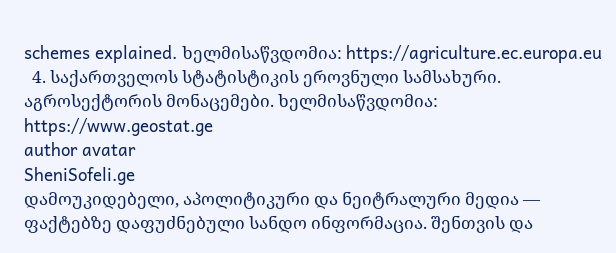schemes explained. ხელმისაწვდომია: https://agriculture.ec.europa.eu
  4. საქართველოს სტატისტიკის ეროვნული სამსახური. აგროსექტორის მონაცემები. ხელმისაწვდომია: https://www.geostat.ge
author avatar
SheniSofeli.ge
დამოუკიდებელი, აპოლიტიკური და ნეიტრალური მედია — ფაქტებზე დაფუძნებული სანდო ინფორმაცია. შენთვის და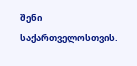შენი საქართველოსთვის.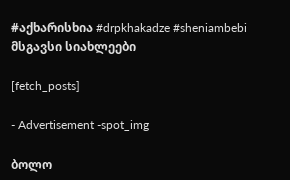#აქხარისხია #drpkhakadze #sheniambebi
მსგავსი სიახლეები

[fetch_posts]

- Advertisement -spot_img

ბოლო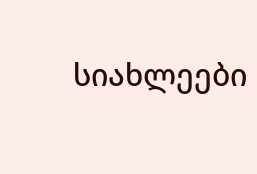სიახლეები